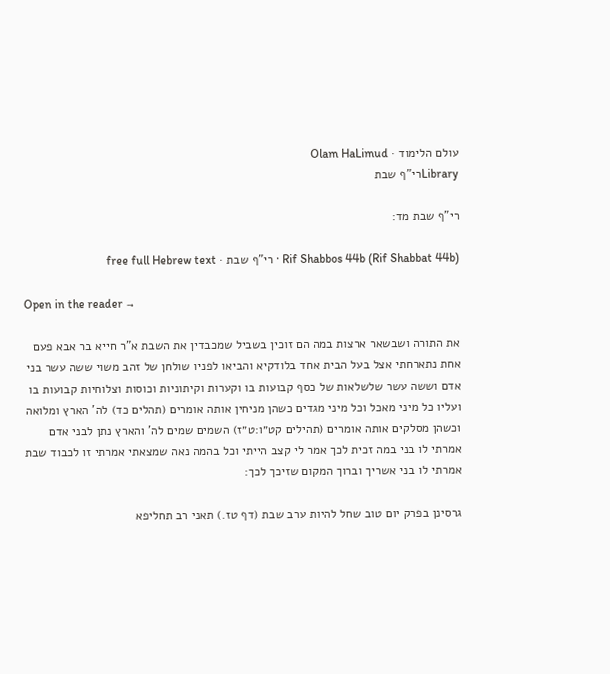עולם הלימוד · Olam HaLimud
Libraryרי"ף שבת

רי"ף שבת מד:

Rif Shabbos 44b (Rif Shabbat 44b) · רי"ף שבת · free full Hebrew text

Open in the reader →

את התורה ושבשאר ארצות במה הם זוכין בשביל שמכבדין את השבת א"ר חייא בר אבא פעם אחת נתארחתי אצל בעל הבית אחד בלודקיא והביאו לפניו שולחן של זהב משוי ששה עשר בני אדם וששה עשר שלשלאות של כסף קבועות בו וקערות וקיתוניות וכוסות וצלוחיות קבועות בו ועליו כל מיני מאכל וכל מיני מגדים כשהן מניחין אותה אומרים (תהלים כד) לה' הארץ ומלואה וכשהן מסלקים אותה אומרים (תהילים קט״ו:ט״ז) השמים שמים לה' והארץ נתן לבני אדם אמרתי לו בני במה זכית לכך אמר לי קצב הייתי וכל בהמה נאה שמצאתי אמרתי זו לכבוד שבת אמרתי לו בני אשריך וברוך המקום שזיכך לכך:

גרסינן בפרק יום טוב שחל להיות ערב שבת (דף טז.) תאני רב תחליפא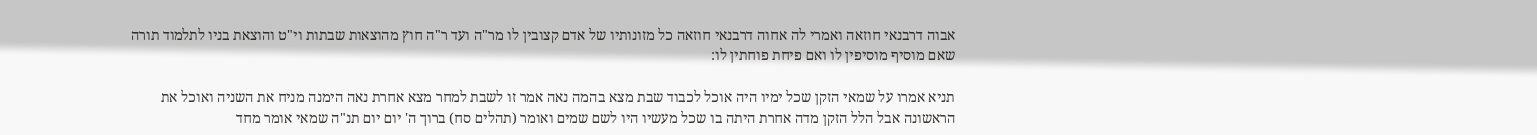אבוה דרבנאי חוזאה ואמרי לה אחוה דרבנאי חוזאה כל מזונותיו של אדם קצובין לו מר"ה ועד ר"ה חוץ מהוצאות שבתות וי"ט והוצאת בניו לתלמוד תורה שאם מוסיף מוסיפין לו ואם פיחת פוחתין לו:

תניא אמרו על שמאי הזקן שכל ימיו היה אוכל לכבוד שבת מצא בהמה נאה אמר זו לשבת למחר מצא אחרת נאה הימנה מניח את השניה ואוכל את הראשונה אבל הלל הזקן מדה אחרת היתה בו שכל מעשיו היו לשם שמים ואומר (תהלים סח) ברוך ה' יום יום תנ"ה שמאי אומר מחד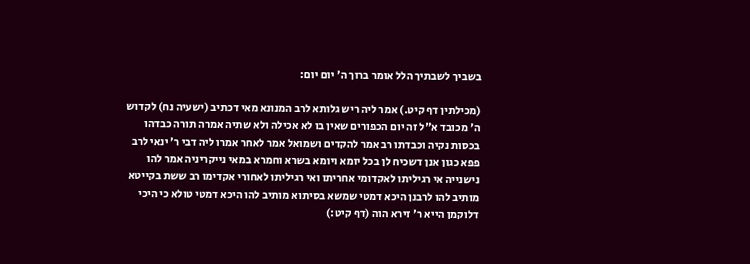בשביך לשבתיך הלל אומר ברוך ה' יום יום:

(מכילתין דף קיט.) אמר ליה ריש גלותא לרב המנונא מאי דכתיב (ישעיה נח) לקדוש ה' מכובד א"ל זה יום הכפורים שאין בו לא אכילה ולא שתיה אמרה תורה כבדהו בכסות נקיה וכבדתו רב אמר להקדים ושמואל אמר לאחר אמרו ליה דבי ר' ינאי לרב פפא כגון אנן דשכיח לן בכל יומא ויומא בשרא וחמרא במאי נייקריניה אמר להו נישנייה אי רגיליתו לאקדומי אחריתו ואי רגיליתו לאחורי אקדימו רב ששת בקייטא מותיב להו לרבנן היכא דמטי שמשא בסיתוא מותיב להו היכא דמטי טולא כי היכי דלוקמן הייא ר' זירא הוה (דף קיט:)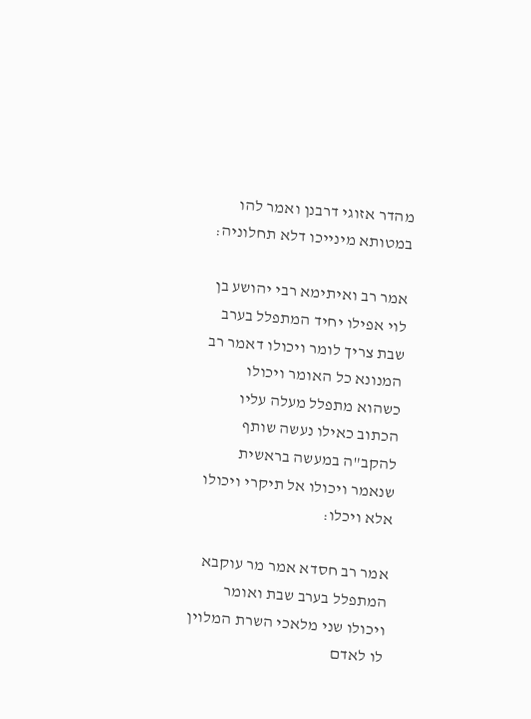מהדר אזוגי דרבנן ואמר להו במטותא מינייכו דלא תחלוניה:

אמר רב ואיתימא רבי יהושע בן לוי אפילו יחיד המתפלל בערב שבת צריך לומר ויכולו דאמר רב המנונא כל האומר ויכולו כשהוא מתפלל מעלה עליו הכתוב כאילו נעשה שותף להקב"ה במעשה בראשית שנאמר ויכולו אל תיקרי ויכולו אלא ויכלו:

אמר רב חסדא אמר מר עוקבא המתפלל בערב שבת ואומר ויכולו שני מלאכי השרת המלוין לו לאדם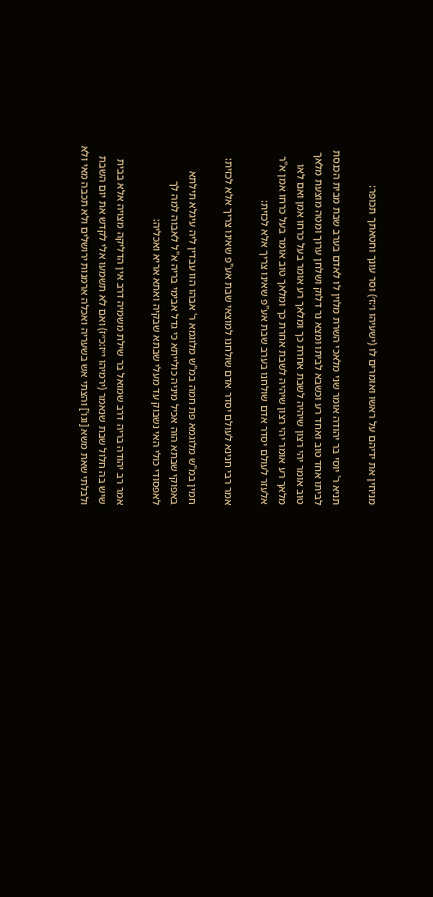מניחין את ידיהם על ראשו ואומרים לו (ישעיהו ו׳:ז׳) וסר עונך וחטאתך תכופר:

תניא ר' יוסי בר יהודה אומר שני מלאכי השרת מלוין לו לאדם בערב שבת מבית הכנסת לביתו אחד טוב ואחד רע וכשבא לביתו ומצא נר דלוק ושלחן ערוך ומטה מוצעת מלאך טוב אומר יהי רצון שיהיה לשבת אחרת כך ומלאך רע אומר בעל כרחו אמן ואם לאו מלאך רע אומר יהי רצון שיהיה לשבת אחרת כך ומלאך טוב אומר בעל כרחו אמן א"ר אלעזר לעולם יסדר אדם שולחנו בערב שבת אע"פ שאינו צריך אלא לכזית:

אמר רבי חנינא לעולם יסדר אדם שולחנו למוצאי שבת אע"פ שאינו צריך אלא לכזית:

חמין במ"ש מלוגמא פת חמה במ"ש מלוגמא ר' אבהו הוו עבדין ליה עיגלא תילתא באפוקי שבתא הוה אכיל מיניה כולייתא כי גדל אבימי בריה א"ל לאבוה למה לך לאפסודי כולי האי נשבוק עד מעלי שבתא שבקיה ואתא אריא ואכליה:

אמר רב יהודה בריה דרב שמואל בר שילת משמיה דרב אין הדליקה מצויה אלא בבית שיש בה חלול שבת שנאמר (ירמיהו י״ז:כ״ז) ואם לא תשמעו אלי לקדש את יום השבת ולבלתי שאת משא [וגו'] והצתי אש בשעריה ואכלה ארמנות ירושלים ולא תכבה מאי ולא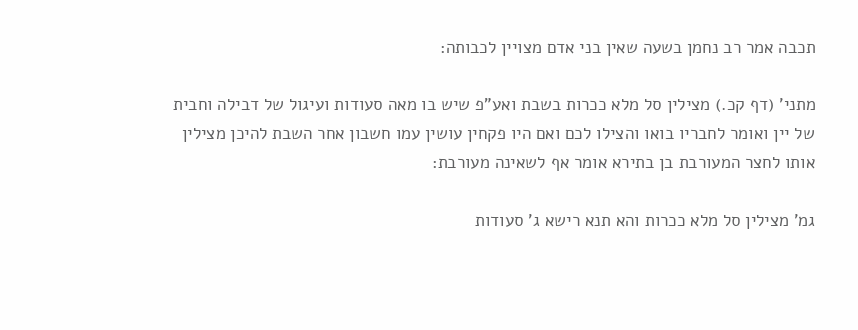תכבה אמר רב נחמן בשעה שאין בני אדם מצויין לכבותה:

מתני' (דף קכ.) מצילין סל מלא ככרות בשבת ואע"פ שיש בו מאה סעודות ועיגול של דבילה וחבית של יין ואומר לחבריו בואו והצילו לכם ואם היו פקחין עושין עמו חשבון אחר השבת להיכן מצילין אותו לחצר המעורבת בן בתירא אומר אף לשאינה מעורבת:

גמ' מצילין סל מלא ככרות והא תנא רישא ג' סעודות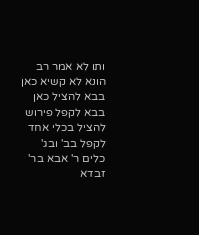ותו לא אמר רב הונא לא קשיא כאן בבא להציל כאן בבא לקפל פירוש להציל בכלי אחד לקפל בב' ובג' כלים ר' אבא בר' זבדא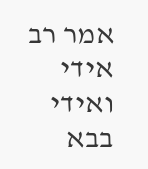אמר רב אידי ואידי בבא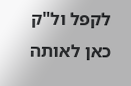לקפל ול"ק כאן לאותה